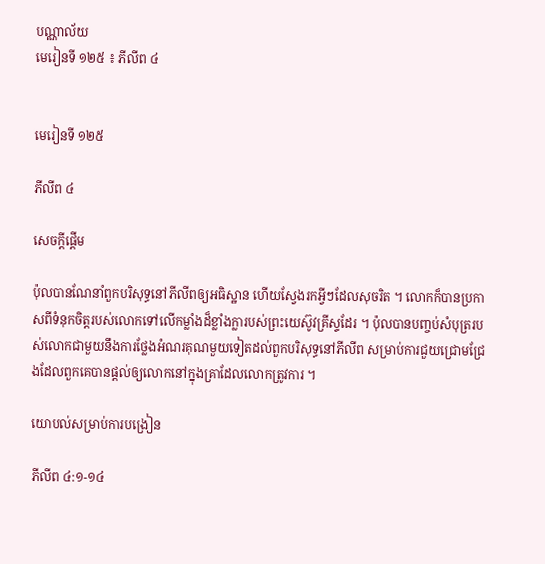បណ្ណាល័យ
មេរៀនទី ១២៥ ៖ ភីលីព ៤


មេរៀនទី ១២៥

ភីលីព ៤

សេចក្តីផ្ដើម

ប៉ុលបានណែនាំពួកបរិសុទ្ធនៅភីលីពឲ្យអធិស្ឋាន ហើយស្វែងរកអ្វីៗដែលសុចរិត ។ លោកក៏បានប្រកាសពីទំនុកចិត្តរបស់លោកទៅលើកម្លាំងដ៏ខ្លាំងក្លារបស់ព្រះយេស៊ូវគ្រីស្ទដែរ ។ ប៉ុលបានបញ្ចប់សំបុត្ររបស់លោកជាមួយនឹងការថ្លែងអំណរគុណមួយទៀតដល់ពួកបរិសុទ្ធនៅភីលីព សម្រាប់ការជួយជ្រោមជ្រែងដែលពួកគេបានផ្ដល់ឲ្យលោកនៅក្នុងគ្រាដែលលោកត្រូវការ ។

យោបល់សម្រាប់ការបង្រៀន

ភីលីព ៤:១-១៤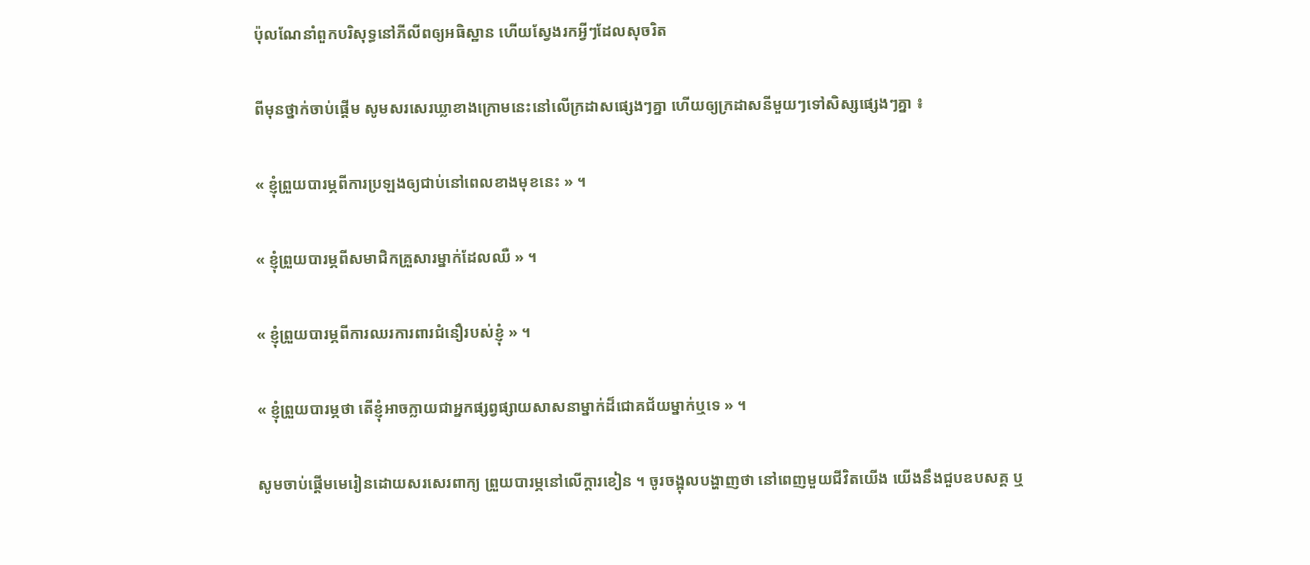ប៉ុលណែនាំពួកបរិសុទ្ធនៅភីលីពឲ្យអធិស្ឋាន ហើយស្វែងរកអ្វីៗដែលសុចរិត

ពីមុនថ្នាក់ចាប់ផ្ដើម សូមសរសេរឃ្លាខាងក្រោមនេះនៅលើក្រដាសផ្សេងៗគ្នា ហើយឲ្យក្រដាសនីមួយៗទៅសិស្សផ្សេងៗគ្នា ៖

« ខ្ញុំព្រួយបារម្ភពីការប្រឡងឲ្យជាប់នៅពេលខាងមុខនេះ » ។

« ខ្ញុំព្រួយបារម្ភពីសមាជិកគ្រួសារម្នាក់ដែលឈឺ » ។

« ខ្ញុំព្រួយបារម្ភពីការឈរការពារជំនឿរបស់ខ្ញុំ » ។

« ខ្ញុំព្រួយបារម្ភថា តើខ្ញុំអាចក្លាយជាអ្នកផ្សព្វផ្សាយសាសនាម្នាក់ដ៏ជោគជ័យម្នាក់ឬទេ » ។

សូមចាប់ផ្ដើមមេរៀនដោយសរសេរពាក្យ ព្រួយបារម្ភនៅលើក្ដារខៀន ។ ចូរចង្អុលបង្ហាញថា នៅពេញមួយជីវិតយើង យើងនឹងជួបឧបសគ្គ ឬ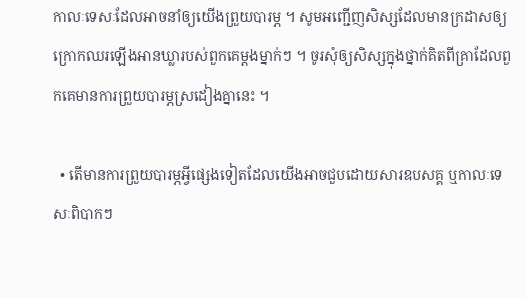កាលៈទេសៈដែលអាចនាំឲ្យយើងព្រួយបារម្ភ ។ សូមអញ្ជើញសិស្សដែលមានក្រដាសឲ្យក្រោកឈរឡើងអានឃ្លារបស់ពួកគេម្ដងម្នាក់ៗ ។ ចូរសុំឲ្យសិស្សក្នុងថ្នាក់គិតពីគ្រាដែលពួកគេមានការព្រួយបារម្ភស្រដៀងគ្នានេះ ។

  • តើមានការព្រួយបារម្ភអ្វីផ្សេងទៀតដែលយើងអាចជួបដោយសារឧបសគ្គ ឬកាលៈទេសៈពិបាកៗ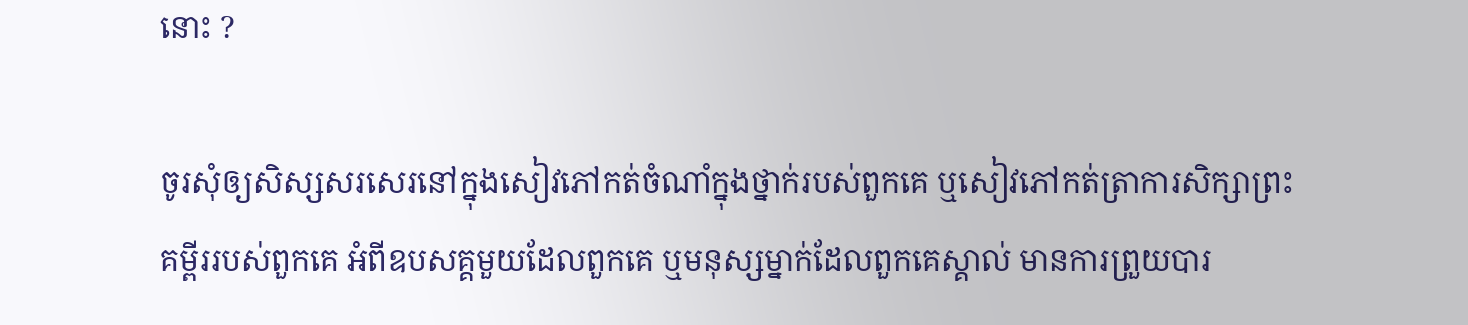នោះ ?

ចូរសុំឲ្យសិស្សសរសេរនៅក្នុងសៀវភៅកត់ចំណាំក្នុងថ្នាក់របស់ពួកគេ ឬសៀវភៅកត់ត្រាការសិក្សាព្រះគម្ពីររបស់ពួកគេ អំពីឧបសគ្គមួយដែលពួកគេ ឬមនុស្សម្នាក់ដែលពួកគេស្គាល់ មានការព្រួយបារ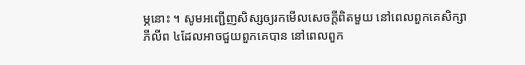ម្ភនោះ ។ សូមអញ្ជើញសិស្សឲ្យរកមើលសេចក្ដីពិតមួយ នៅពេលពួកគេសិក្សាភីលីព ៤ដែលអាចជួយពួកគេបាន នៅពេលពួក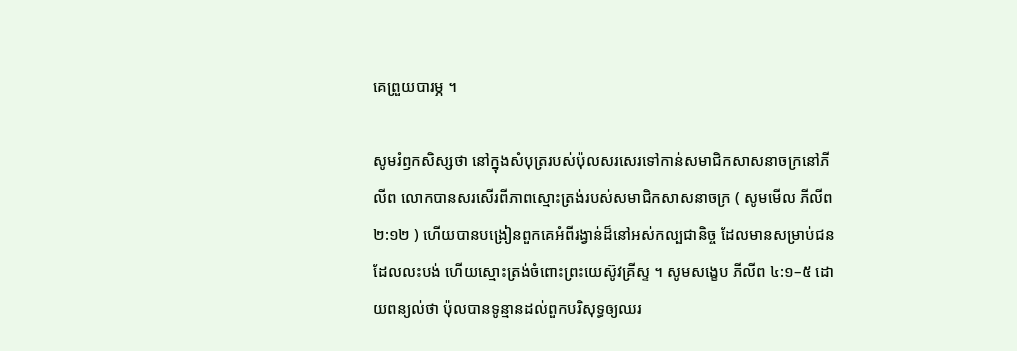គេព្រួយបារម្ភ ។

សូមរំឭកសិស្សថា នៅក្នុងសំបុត្ររបស់ប៉ុលសរសេរទៅកាន់សមាជិកសាសនាចក្រនៅភីលីព លោកបានសរសើរពីភាពស្មោះត្រង់របស់សមាជិកសាសនាចក្រ ( សូមមើល ភីលីព ២:១២ ) ហើយបានបង្រៀនពួកគេអំពីរង្វាន់ដ៏នៅអស់កល្បជានិច្ច ដែលមានសម្រាប់ជនដែលលះបង់ ហើយស្មោះត្រង់ចំពោះព្រះយេស៊ូវគ្រីស្ទ ។ សូមសង្ខេប ភីលីព ៤:១–៥ ដោយពន្យល់ថា ប៉ុលបានទូន្មានដល់ពួកបរិសុទ្ធឲ្យឈរ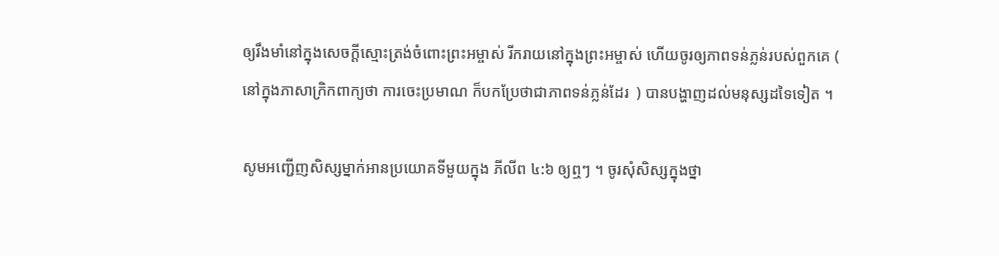ឲ្យរឹងមាំនៅក្នុងសេចក្ដីស្មោះត្រង់ចំពោះព្រះអម្ចាស់ រីករាយនៅក្នុងព្រះអម្ចាស់ ហើយចូរឲ្យភាពទន់ភ្លន់របស់ពួកគេ ( នៅក្នុងភាសាក្រិកពាក្យថា ការចេះប្រមាណ ក៏បកប្រែថាជាភាពទន់ភ្លន់ដែរ  ) បានបង្ហាញដល់មនុស្សដទៃទៀត ។

សូមអញ្ជើញសិស្សម្នាក់អានប្រយោគទីមួយក្នុង ភីលីព ៤:៦ ឲ្យឮៗ ។ ចូរសុំសិស្សក្នុងថ្នា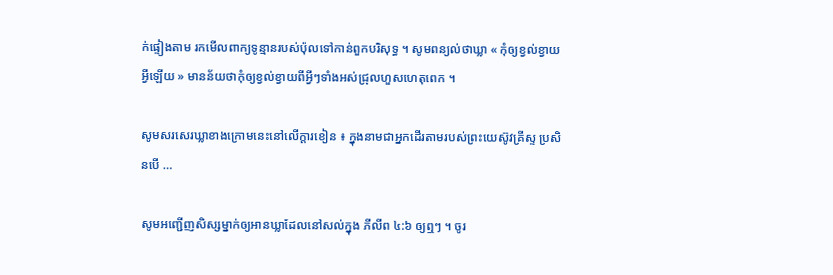ក់ផ្ទៀងតាម រកមើលពាក្យទូន្មានរបស់ប៉ុលទៅកាន់ពួកបរិសុទ្ធ ។ សូមពន្យល់ថាឃ្លា « កុំឲ្យខ្វល់ខ្វាយអ្វីឡើយ » មានន័យថាកុំឲ្យខ្វល់ខ្វាយពីអ្វីៗទាំងអស់ជ្រុលហួសហេតុពេក ។

សូមសរសេរឃ្លាខាងក្រោមនេះនៅលើក្ដារខៀន ៖ ក្នុងនាមជាអ្នកដើរតាមរបស់ព្រះយេស៊ូវគ្រីស្ទ ប្រសិនបើ …

សូមអញ្ជើញសិស្សម្នាក់ឲ្យអានឃ្លាដែលនៅសល់ក្នុង ភីលីព ៤:៦ ឲ្យឮៗ ។ ចូរ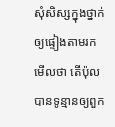សុំសិស្សក្នុងថ្នាក់ឲ្យផ្ទៀងតាមរកមើលថា តើប៉ុលបានទូន្មានឲ្យពួក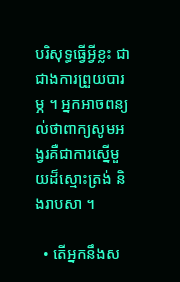បរិសុទ្ធធ្វើអ្វីខ្លះ ជាជាងការព្រួយបារម្ភ ។ អ្នកអាចពន្យល់ថាពាក្យសូមអង្វរគឺជាការស្នើមួយដ៏ស្មោះត្រង់ និងរាបសា ។

  • តើអ្នកនឹងស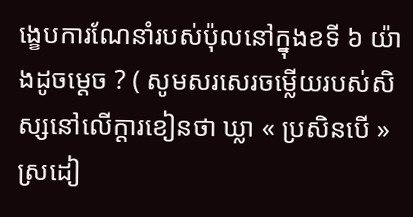ង្ខេបការណែនាំរបស់ប៉ុលនៅក្នុងខទី ៦ យ៉ាងដូចម្ដេច ? ( សូមសរសេរចម្លើយរបស់សិស្សនៅលើក្ដារខៀនថា ឃ្លា « ប្រសិនបើ » ស្រដៀ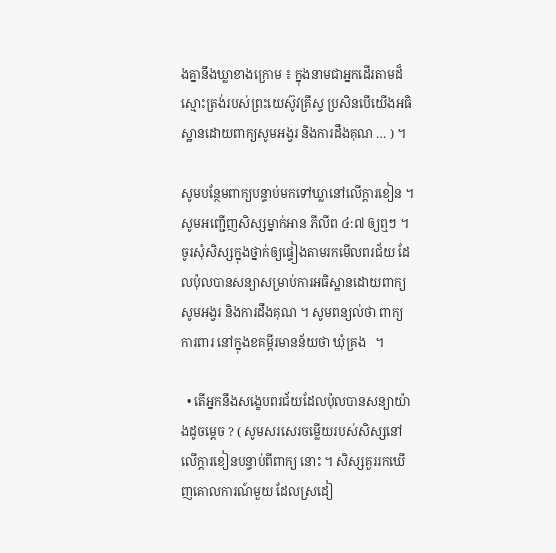ងគ្នានឹងឃ្លាខាងក្រោម ៖ ក្នុងនាមជាអ្នកដើរតាមដ៏ស្មោះត្រង់របស់ព្រះយេស៊ូវគ្រីស្ទ ប្រសិនបើយើងអធិស្ឋានដោយពាក្យសូមអង្វរ និងការដឹងគុណ … ) ។

សូមបន្ថែមពាក្យបន្ទាប់មកទៅឃ្លានៅលើក្ដារខៀន ។ សូមអញ្ជើញសិស្សម្នាក់អាន ភីលីព ៤:៧ ឲ្យឮៗ ។ ចូរសុំសិស្សក្នុងថ្នាក់ឲ្យផ្ទៀងតាមរកមើលពរជ័យ ដែលប៉ុលបានសន្យាសម្រាប់ការអធិស្ឋានដោយពាក្យសូមអង្វរ និងការដឹងគុណ ។ សូមពន្យល់ថា ពាក្យ ការពារ នៅក្នុងខគម្ពីរមានន័យថា ឃុំគ្រង   ។

  • តើអ្នកនឹងសង្ខេបពរជ័យដែលប៉ុលបានសន្យាយ៉ាងដូចម្ដេច ? ( សូមសរសេរចម្លើយរបស់សិស្សនៅលើក្ដារខៀនបន្ទាប់ពីពាក្យ នោះ ។ សិស្សគួររកឃើញគោលការណ៍មួយ ដែលស្រដៀ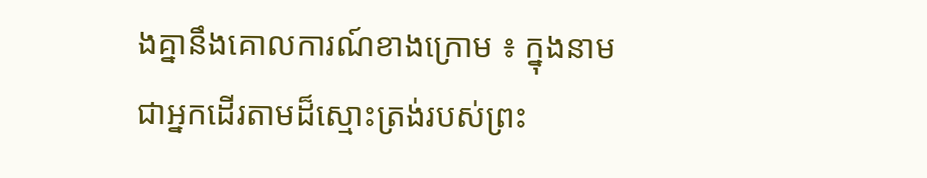ងគ្នានឹងគោលការណ៍ខាងក្រោម ៖ ក្នុងនាមជាអ្នកដើរតាមដ៏ស្មោះត្រង់របស់ព្រះ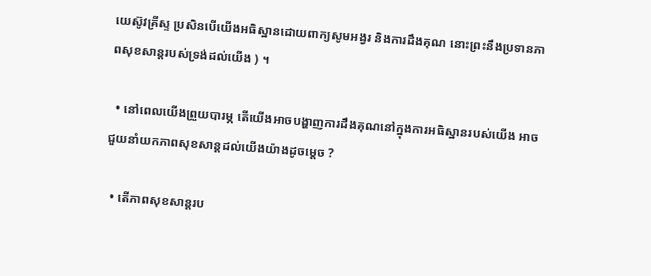យេស៊ូវគ្រីស្ទ ប្រសិនបើយើងអធិស្ឋានដោយពាក្យសូមអង្វរ និងការដឹងគុណ នោះព្រះនឹងប្រទានភាពសុខសាន្តរបស់ទ្រង់ដល់យើង ) ។

  • នៅពេលយើងព្រួយបារម្ភ តើយើងអាចបង្ហាញការដឹងគុណនៅក្នុងការអធិស្ឋានរបស់យើង អាចជួយនាំយកភាពសុខសាន្តដល់យើងយ៉ាងដូចម្ដេច ?

  • តើភាពសុខសាន្តរប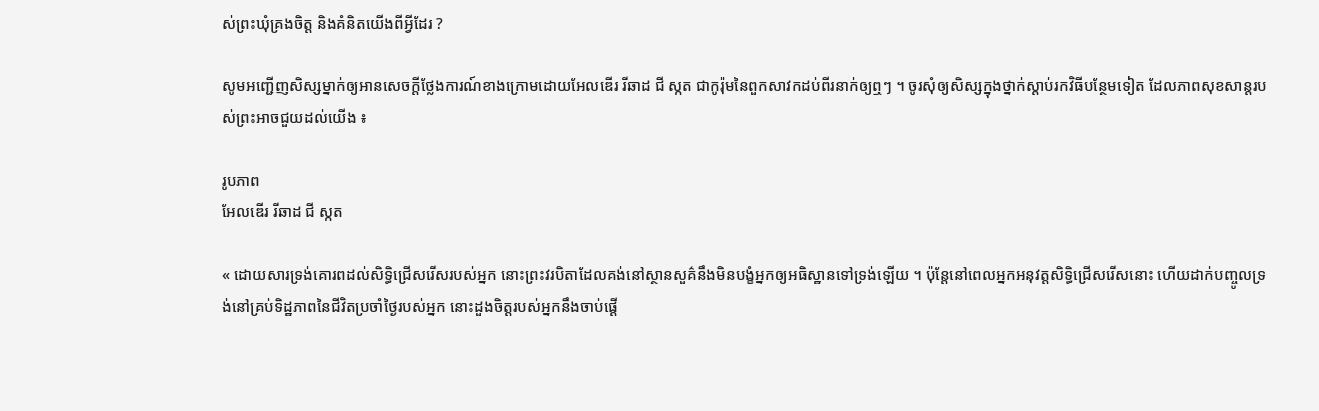ស់ព្រះឃុំគ្រងចិត្ត និងគំនិតយើងពីអ្វីដែរ ?

សូមអញ្ជើញសិស្សម្នាក់ឲ្យអានសេចក្ដីថ្លែងការណ៍ខាងក្រោមដោយអែលឌើរ រីឆាដ ជី ស្កត ជាកូរ៉ុមនៃពួកសាវកដប់ពីរនាក់ឲ្យឮៗ ។ ចូរសុំឲ្យសិស្សក្នុងថ្នាក់ស្ដាប់រកវិធីបន្ថែមទៀត ដែលភាពសុខសាន្តរបស់ព្រះអាចជួយដល់យើង ៖

រូបភាព
អែលឌើរ រីឆាដ ជី ស្កត

« ដោយសារទ្រង់គោរពដល់សិទ្ធិជ្រើសរើសរបស់អ្នក នោះព្រះវរបិតាដែលគង់នៅស្ថានសួគ៌នឹងមិនបង្ខំអ្នកឲ្យអធិស្ឋានទៅទ្រង់ឡើយ ។ ប៉ុន្តែនៅពេលអ្នកអនុវត្តសិទ្ធិជ្រើសរើសនោះ ហើយដាក់បញ្ចូលទ្រង់នៅគ្រប់ទិដ្ឋភាពនៃជីវិតប្រចាំថ្ងៃរបស់អ្នក នោះដួងចិត្តរបស់អ្នកនឹងចាប់ផ្ដើ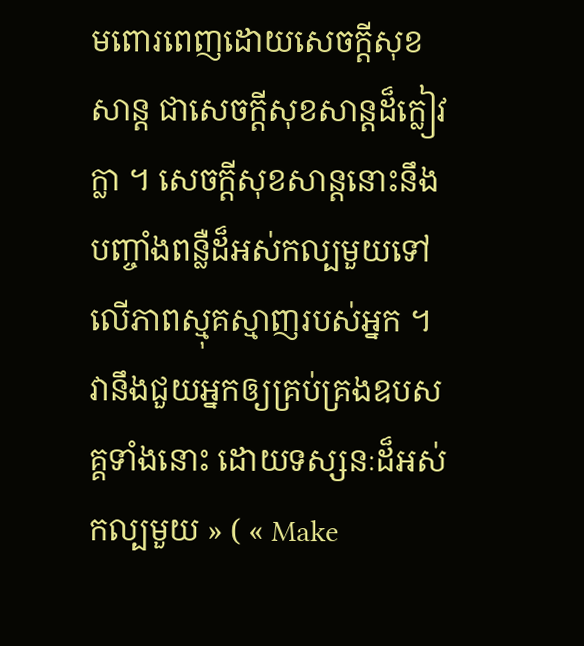មពោរពេញដោយសេចក្ដីសុខសាន្ត ជាសេចក្ដីសុខសាន្តដ៏ក្លៀវក្លា ។ សេចក្ដីសុខសាន្តនោះនឹងបញ្ចាំងពន្លឺដ៏អស់កល្បមួយទៅលើភាពស្មុគស្មាញរបស់អ្នក ។ វានឹងជួយអ្នកឲ្យគ្រប់គ្រងឧបសគ្គទាំងនោះ ដោយទស្សនៈដ៏អស់កល្បមួយ » ( « Make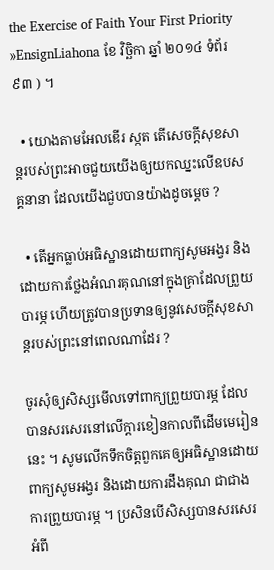the Exercise of Faith Your First Priority »EnsignLiahona ខែ វិច្ឆិកា ឆ្នាំ ២០១៤ ទំព័រ ៩៣ ) ។

  • យោងតាមអែលឌើរ ស្កត តើសេចក្ដីសុខសាន្តរបស់ព្រះអាចជួយយើងឲ្យយកឈ្នះលើឧបសគ្គនានា ដែលយើងជួបបានយ៉ាងដូចម្ដេច ?

  • តើអ្នកធ្លាប់អធិស្ឋានដោយពាក្យសូមអង្វរ និងដោយការថ្លែងអំណរគុណនៅក្នុងគ្រាដែលព្រួយបារម្ភ ហើយត្រូវបានប្រទានឲ្យនូវសេចក្ដីសុខសាន្តរបស់ព្រះនៅពេលណាដែរ ?

ចូរសុំឲ្យសិស្សមើលទៅពាក្យព្រួយបារម្ភ ដែលបានសរសេរនៅលើក្ដារខៀនកាលពីដើមមេរៀននេះ ។ សូមលើកទឹកចិត្តពួកគេឲ្យអធិស្ឋានដោយពាក្យសូមអង្វរ និងដោយការដឹងគុណ ជាជាងការព្រួយបារម្ភ ។ ប្រសិនបើសិស្សបានសរសេរអំពី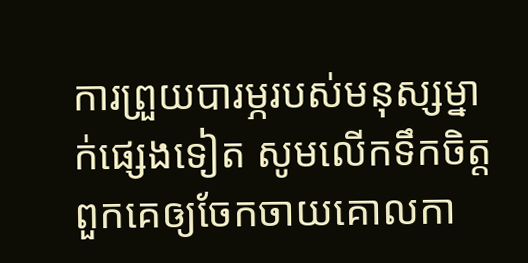ការព្រួយបារម្ភរបស់មនុស្សម្នាក់ផ្សេងទៀត សូមលើកទឹកចិត្តពួកគេឲ្យចែកចាយគោលកា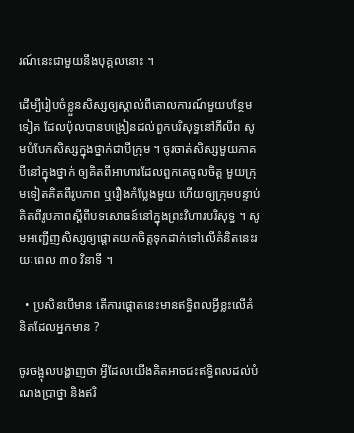រណ៍នេះជាមួយនឹងបុគ្គលនោះ ។

ដើម្បីរៀបចំខ្លួនសិស្សឲ្យស្គាល់ពីគោលការណ៍មួយបន្ថែមទៀត ដែលប៉ុលបានបង្រៀនដល់ពួកបរិសុទ្ធនៅភីលីព សូមបំបែកសិស្សក្នុងថ្នាក់ជាបីក្រុម ។ ចូរចាត់សិស្សមួយភាគបីនៅក្នុងថ្នាក់ ឲ្យគិតពីអាហារដែលពួកគេចូលចិត្ត មួយក្រុមទៀតគិតពីរូបភាព ឬរឿងកំប្លែងមួយ ហើយឲ្យក្រុមបន្ទាប់គិតពីរូបភាពស្ដីពីបទសោធន៍នៅក្នុងព្រះវិហារបរិសុទ្ធ ។ សូមអញ្ជើញសិស្សឲ្យផ្ដោតយកចិត្តទុកដាក់ទៅលើគំនិតនេះរយៈពេល ៣០ វិនាទី ។

  • ប្រសិនបើមាន តើការផ្ដោតនេះមានឥទ្ធិពលអ្វីខ្លះលើគំនិតដែលអ្នកមាន ?

ចូរចង្អុលបង្ហាញថា អ្វីដែលយើងគិតអាចជះឥទ្ធិពលដល់បំណងប្រាថ្នា និងឥរិ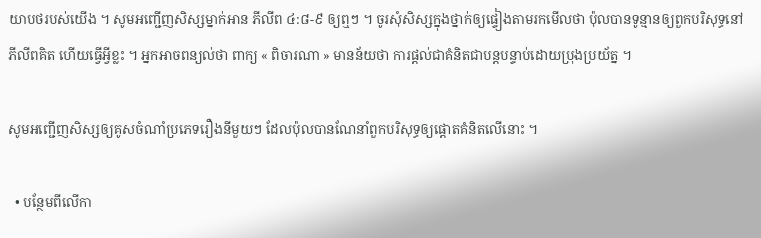យាបថរបស់យើង ។ សូមអញ្ជើញសិស្សម្នាក់អាន ភីលីព ៤:៨-៩ ឲ្យឮៗ ។ ចូរសុំសិស្សក្នុងថ្នាក់ឲ្យផ្ទៀងតាមរកមើលថា ប៉ុលបានទូន្មានឲ្យពួកបរិសុទ្ធនៅភីលីពគិត ហើយធ្វើអ្វីខ្លះ ។ អ្នកអាចពន្យល់ថា ពាក្យ « ពិចារណា » មានន័យថា ការផ្ដល់ជាគំនិតជាបន្តបន្ទាប់ដោយប្រុងប្រយ័ត្ន ។

សូមអញ្ជើញសិស្សឲ្យគូសចំណាំប្រភេទរឿងនីមួយៗ ដែលប៉ុលបានណែនាំពួកបរិសុទ្ធឲ្យផ្ដោតគំនិតលើនោះ ។

  • បន្ថែមពីលើកា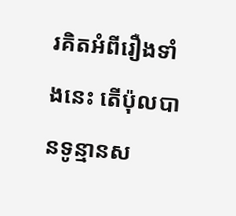រគិតអំពីរឿងទាំងនេះ តើប៉ុលបានទូន្មានស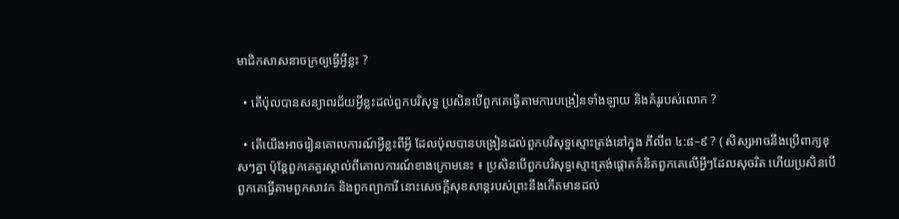មាជិកសាសនាចក្រឲ្យធ្វើអ្វីខ្លះ ?

  • តើប៉ុលបានសន្យាពរជ័យអ្វីខ្លះដល់ពួកបរិសុទ្ធ ប្រសិនបើពួកគេធ្វើតាមការបង្រៀនទាំងឡាយ និងគំរូរបស់លោក ?

  • តើយើងអាចរៀនគោលការណ៍អ្វីខ្លះពីអ្វី ដែលប៉ុលបានបង្រៀនដល់ពួកបរិសុទ្ធស្មោះត្រង់នៅក្នុង ភីលីព ៤:៨–៩ ? ( សិស្សអាចនឹងប្រើពាក្យខុសៗគ្នា ប៉ុន្តែពួកគេគួរស្គាល់ពីគោលការណ៍ខាងក្រោមនេះ ៖ ប្រសិនបើពួកបរិសុទ្ធស្មោះត្រង់ផ្ដោតគំនិតពួកគេលើអ្វីៗដែលសុចរិត ហើយប្រសិនបើពួកគេធ្វើតាមពួកសាវក និងពួកព្យាការី នោះសេចក្ដីសុខសាន្តរបស់ព្រះនឹងកើតមានដល់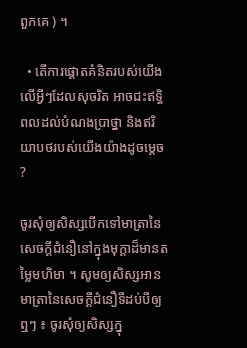ពួកគេ ) ។

  • តើការផ្ដោតគំនិតរបស់យើងលើអ្វីៗដែលសុចរិត អាចជះឥទ្ធិពលដល់បំណងប្រាថ្នា និងឥរិយាបថរបស់យើងយ៉ាងដូចម្ដេច ?

ចូរសុំឲ្យសិស្សបើកទៅមាត្រានៃសេចក្ដីជំនឿនៅក្នុងមុក្ដាដ៏មានតម្លៃមហិមា ។ សូមឲ្យសិស្សអានមាត្រានៃសេចក្ដីជំនឿទីដប់បីឲ្យឮៗ ៖ ចូរសុំឲ្យសិស្សក្នុ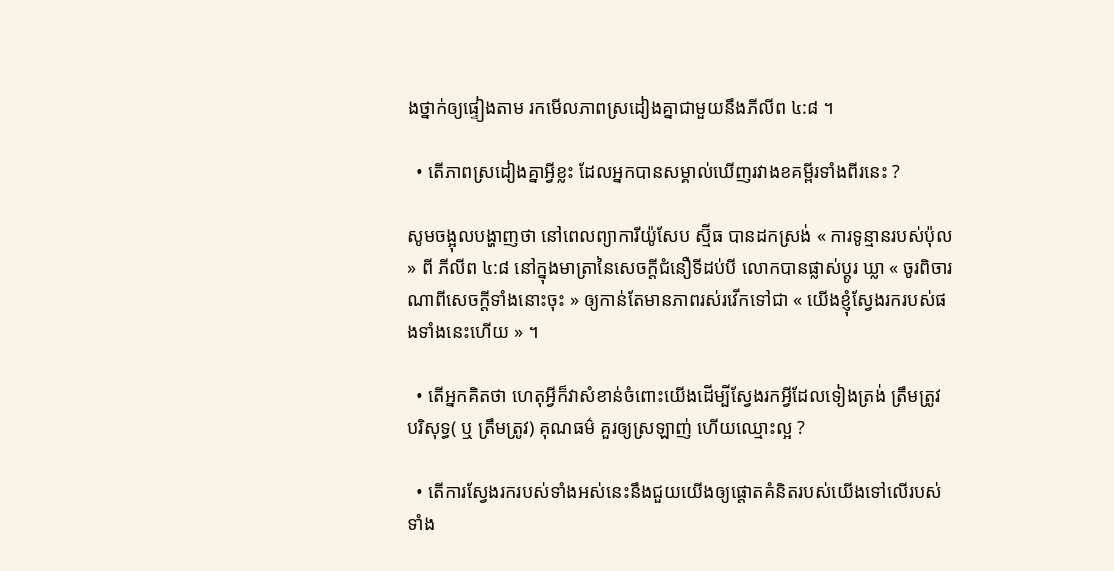ងថ្នាក់ឲ្យផ្ទៀងតាម រកមើលភាពស្រដៀងគ្នាជាមួយនឹងភីលីព ៤:៨ ។

  • តើភាពស្រដៀងគ្នាអ្វីខ្លះ ដែលអ្នកបានសម្គាល់ឃើញរវាងខគម្ពីរទាំងពីរនេះ ?

សូមចង្អុលបង្ហាញថា នៅពេលព្យាការីយ៉ូសែប ស្ម៊ីធ បានដកស្រង់ « ការទូន្មានរបស់ប៉ុល » ពី ភីលីព ៤:៨ នៅក្នុងមាត្រានៃសេចក្ដីជំនឿទីដប់បី លោកបានផ្លាស់ប្ដូរ ឃ្លា « ចូរពិចារណាពីសេចក្តីទាំងនោះចុះ » ឲ្យកាន់តែមានភាពរស់រវើកទៅជា « យើងខ្ញុំស្វែងរករបស់ផងទាំងនេះហើយ » ។

  • តើអ្នកគិតថា ហេតុអ្វីក៏វាសំខាន់ចំពោះយើងដើម្បីស្វែងរកអ្វីដែលទៀងត្រង់ ត្រឹមត្រូវ បរិសុទ្ធ( ឬ ត្រឹមត្រូវ) គុណធម៌ គួរឲ្យស្រឡាញ់ ហើយឈ្មោះល្អ ?

  • តើការស្វែងរករបស់ទាំងអស់នេះនឹងជួយយើងឲ្យផ្ដោតគំនិតរបស់យើងទៅលើរបស់ទាំង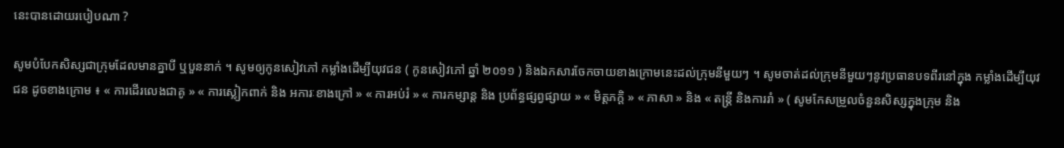នេះបានដោយរបៀបណា ?

សូមបំបែកសិស្សជាក្រុមដែលមានគ្នាបី ឬបួននាក់ ។ សូមឲ្យកូនសៀវភៅ កម្លាំងដើម្បីយុវជន ( កូនសៀវភៅ ឆ្នាំ ២០១១ ) និងឯកសារចែកចាយខាងក្រោមនេះដល់ក្រុមនីមួយៗ ។ សូមចាត់ដល់ក្រុមនីមួយៗនូវប្រធានបទពីរនៅក្នុង កម្លាំងដើម្បីយុវជន ដូចខាងក្រោម ៖ « ការដើរលេងជាគូ » « ការស្លៀកពាក់ និង អការៈខាងក្រៅ » « ការអប់រំ » « ការកម្សាន្ត និង ប្រព័ន្ធផ្សព្វផ្សាយ » « មិត្តភក្ដិ » « ភាសា » និង « តន្ត្រី និងការរាំ » ( សូមកែសម្រួលចំនួនសិស្សក្នុងក្រុម និង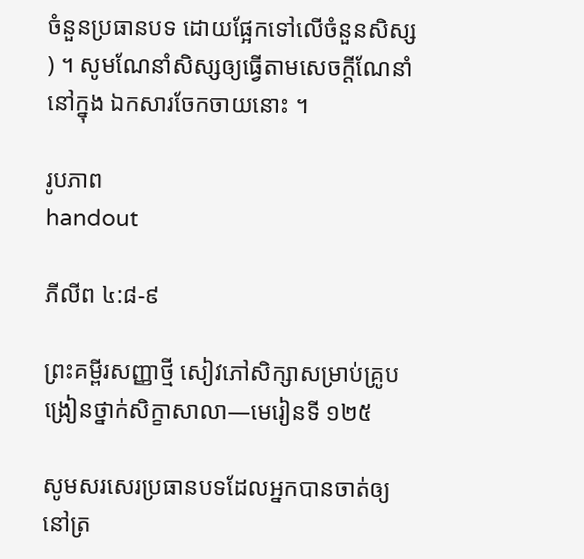ចំនួនប្រធានបទ ដោយផ្អែកទៅលើចំនួនសិស្ស ) ។ សូមណែនាំសិស្សឲ្យធ្វើតាមសេចក្តីណែនាំនៅក្នុង ឯកសារចែកចាយនោះ ។

រូបភាព
handout

ភីលីព ៤:៨-៩

ព្រះគម្ពីរសញ្ញាថ្មី សៀវភៅសិក្សាសម្រាប់គ្រូបង្រៀនថ្នាក់សិក្ខាសាលា—មេរៀនទី ១២៥

សូមសរសេរប្រធានបទដែលអ្នកបានចាត់ឲ្យនៅត្រ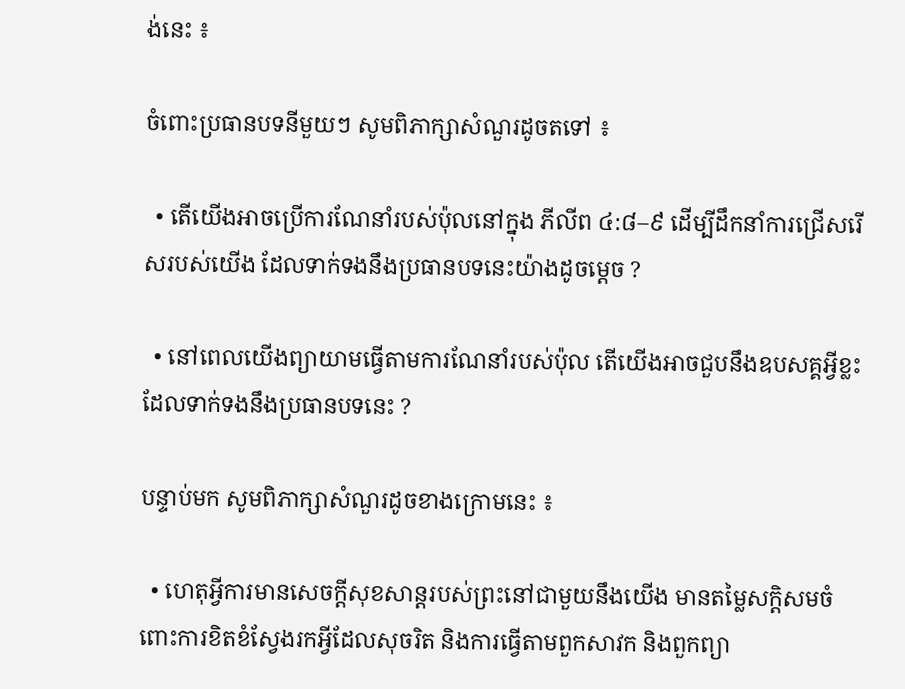ង់នេះ ៖

ចំពោះប្រធានបទនីមួយៗ សូមពិភាក្សាសំណួរដូចតទៅ ៖

  • តើយើងអាចប្រើការណែនាំរបស់ប៉ុលនៅក្នុង ភីលីព ៤:៨–៩ ដើម្បីដឹកនាំការជ្រើសរើសរបស់យើង ដែលទាក់ទងនឹងប្រធានបទនេះយ៉ាងដូចម្ដេច ?

  • នៅពេលយើងព្យាយាមធ្វើតាមការណែនាំរបស់ប៉ុល តើយើងអាចជួបនឹងឧបសគ្គអ្វីខ្លះ ដែលទាក់ទងនឹងប្រធានបទនេះ ?

បន្ទាប់មក សូមពិភាក្សាសំណួរដូចខាងក្រោមនេះ ៖

  • ហេតុអ្វីការមានសេចក្ដីសុខសាន្តរបស់ព្រះនៅជាមួយនឹងយើង មានតម្លៃសក្ដិសមចំពោះការខិតខំស្វែងរកអ្វីដែលសុចរិត និងការធ្វើតាមពួកសាវក និងពួកព្យា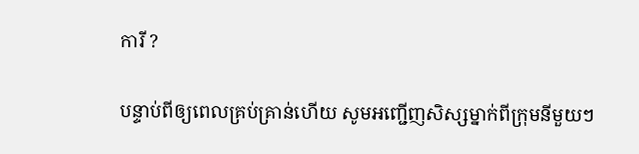ការី ?

បន្ទាប់ពីឲ្យពេលគ្រប់គ្រាន់ហើយ សូមអញ្ជើញសិស្សម្នាក់ពីក្រុមនីមួយៗ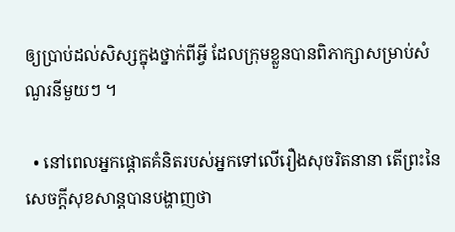ឲ្យប្រាប់ដល់សិស្សក្នុងថ្នាក់ពីអ្វី ដែលក្រុមខ្លួនបានពិភាក្សាសម្រាប់សំណួរនីមួយៗ ។

  • នៅពេលអ្នកផ្ដោតគំនិតរបស់អ្នកទៅលើរឿងសុចរិតនានា តើព្រះនៃសេចក្ដីសុខសាន្តបានបង្ហាញថា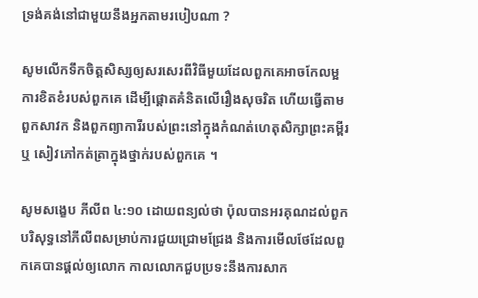ទ្រង់គង់នៅជាមួយនឹងអ្នកតាមរបៀបណា ?

សូមលើកទឹកចិត្តសិស្សឲ្យសរសេរពីវិធីមួយដែលពួកគេអាចកែលម្អការខិតខំរបស់ពួកគេ ដើម្បីផ្ដោតគំនិតលើរឿងសុចរិត ហើយធ្វើតាមពួកសាវក និងពួកព្យាការីរបស់ព្រះនៅក្នុងកំណត់ហេតុសិក្សាព្រះគម្ពីរ ឬ សៀវភៅកត់ត្រាក្នុងថ្នាក់របស់ពួកគេ ។

សូមសង្ខេប ភីលីព ៤:១០ ដោយពន្យល់ថា ប៉ុលបានអរគុណដល់ពួកបរិសុទ្ធនៅភីលីពសម្រាប់ការជួយជ្រោមជ្រែង និងការមើលថែដែលពួកគេបានផ្ដល់ឲ្យលោក កាលលោកជួបប្រទះនឹងការសាក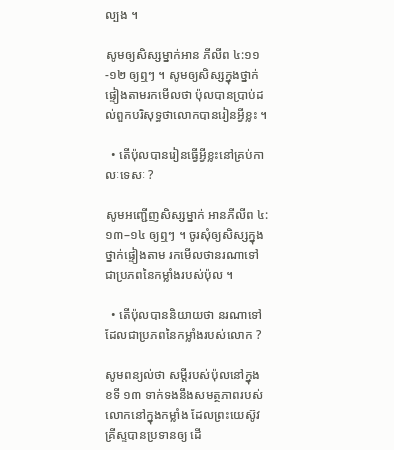ល្បង ។

សូមឲ្យសិស្សម្នាក់អាន ភីលីព ៤:១១-១២ ឲ្យឮៗ ។ សូមឲ្យសិស្សក្នុងថ្នាក់ផ្ទៀងតាមរកមើលថា ប៉ុលបានប្រាប់ដល់ពួកបរិសុទ្ធថាលោកបានរៀនអ្វីខ្លះ ។

  • តើប៉ុលបានរៀនធ្វើអ្វីខ្លះនៅគ្រប់កាលៈទេសៈ ?

សូមអញ្ជើញសិស្សម្នាក់ អានភីលីព ៤:១៣–១៤ ឲ្យឮៗ ។ ចូរសុំឲ្យសិស្សក្នុងថ្នាក់ផ្ទៀងតាម រកមើលថានរណាទៅ ជាប្រភពនៃកម្លាំងរបស់ប៉ុល ។

  • តើប៉ុលបាននិយាយថា នរណាទៅដែលជាប្រភពនៃកម្លាំងរបស់លោក ?

សូមពន្យល់ថា សម្ដីរបស់ប៉ុលនៅក្នុង ខទី ១៣ ទាក់ទងនឹងសមត្ថភាពរបស់លោកនៅក្នុងកម្លាំង ដែលព្រះយេស៊ូវគ្រីស្ទបានប្រទានឲ្យ ដើ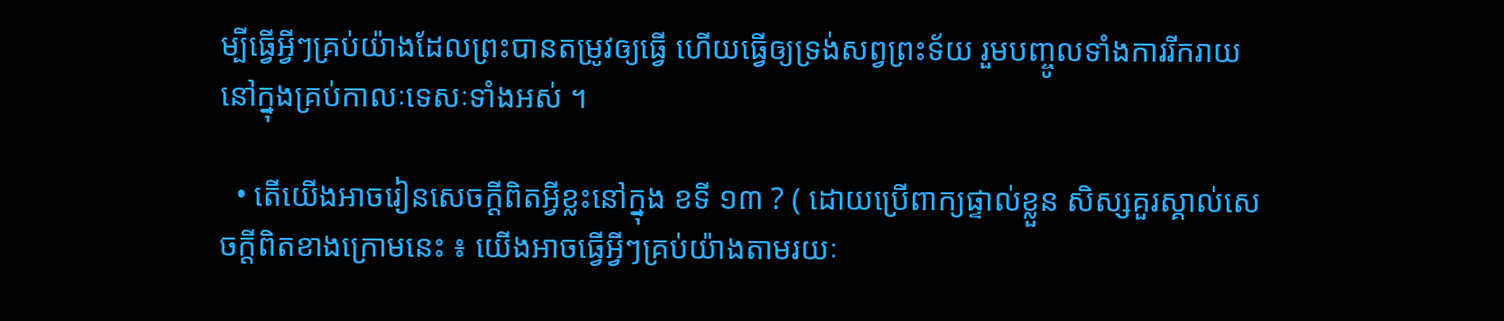ម្បីធ្វើអ្វីៗគ្រប់យ៉ាងដែលព្រះបានតម្រូវឲ្យធ្វើ ហើយធ្វើឲ្យទ្រង់សព្វព្រះទ័យ រួមបញ្ចូលទាំងការរីករាយនៅក្នុងគ្រប់កាលៈទេសៈទាំងអស់ ។

  • តើយើងអាចរៀនសេចក្ដីពិតអ្វីខ្លះនៅក្នុង ខទី ១៣ ? ( ដោយប្រើពាក្យផ្ទាល់ខ្លួន សិស្សគួរស្គាល់សេចក្ដីពិតខាងក្រោមនេះ ៖ យើងអាចធ្វើអ្វីៗគ្រប់យ៉ាងតាមរយៈ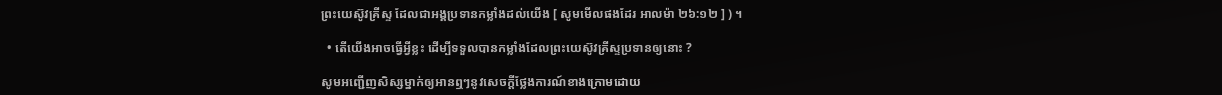ព្រះយេស៊ូវគ្រីស្ទ ដែលជាអង្គប្រទានកម្លាំងដល់យើង [ សូមមើលផងដែរ អាលម៉ា ២៦:១២ ] ) ។

  • តើយើងអាចធ្វើអ្វីខ្លះ ដើម្បីទទួលបានកម្លាំងដែលព្រះយេស៊ូវគ្រីស្ទប្រទានឲ្យនោះ ?

សូមអញ្ជើញសិស្សម្នាក់ឲ្យអានឮៗនូវសេចក្ដីថ្លែងការណ៍ខាងក្រោមដោយ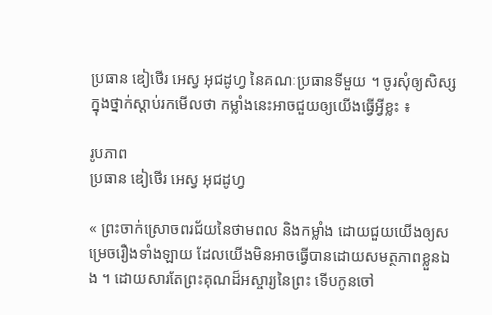ប្រធាន ឌៀថើរ អេស្វ អុជដូហ្វ នៃគណៈប្រធានទីមួយ ។ ចូរសុំឲ្យសិស្សក្នុងថ្នាក់ស្ដាប់រកមើលថា កម្លាំងនេះអាចជួយឲ្យយើងធ្វើអ្វីខ្លះ ៖

រូបភាព
ប្រធាន ឌៀថើរ អេស្វ អុជដូហ្វ

« ព្រះចាក់ស្រោចពរជ័យនៃថាមពល និងកម្លាំង ដោយជួយយើងឲ្យសម្រេចរឿងទាំងឡាយ ដែលយើងមិនអាចធ្វើបានដោយសមត្ថភាពខ្លួនឯង ។ ដោយសារតែព្រះគុណដ៏អស្ចារ្យនៃព្រះ ទើបកូនចៅ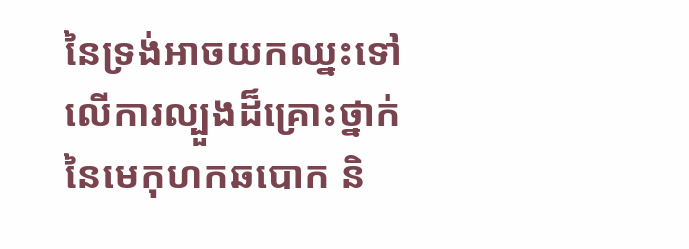នៃទ្រង់អាចយកឈ្នះទៅលើការល្បួងដ៏គ្រោះថ្នាក់នៃមេកុហកឆបោក និ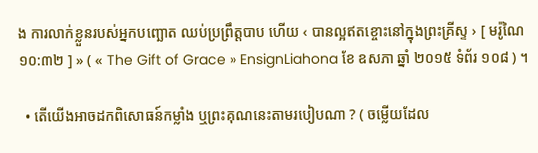ង ការលាក់ខ្លួនរបស់អ្នកបញ្ឆោត ឈប់ប្រព្រឹត្តបាប ហើយ ‹ បានល្អឥតខ្ចោះនៅក្នុងព្រះគ្រីស្ទ › [ មរ៉ូណៃ ១០:៣២ ] » ( « The Gift of Grace » EnsignLiahona ខែ ឧសភា ឆ្នាំ ២០១៥ ទំព័រ ១០៨ ) ។

  • តើយើងអាចដកពិសោធន៍កម្លាំង ឬព្រះគុណនេះតាមរបៀបណា ? ( ចម្លើយដែល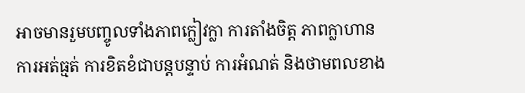អាចមានរួមបញ្ចូលទាំងភាពក្លៀវក្លា ការតាំងចិត្ត ភាពក្លាហាន ការអត់ធ្មត់ ការខិតខំជាបន្តបន្ទាប់ ការអំណត់ និងថាមពលខាង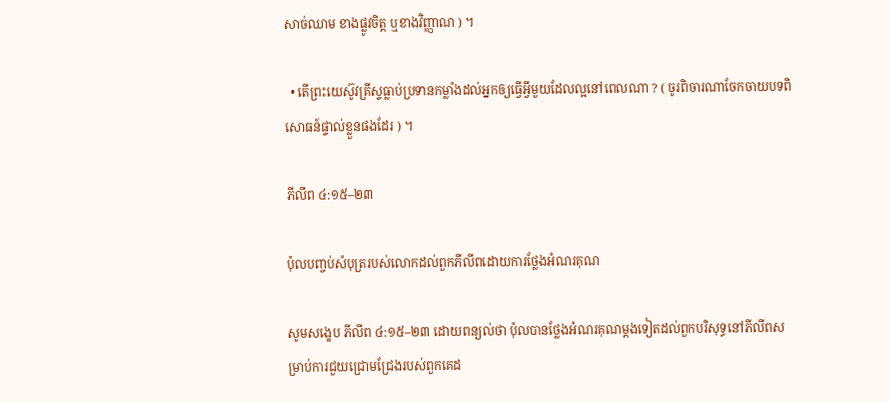សាច់ឈាម ខាងផ្លូវចិត្ត ឬខាងវិញ្ញាណ ) ។

  • តើព្រះយេស៊ូវគ្រីស្ទធ្លាប់ប្រទានកម្លាំងដល់អ្នកឲ្យធ្វើអ្វីមួយដែលល្អនៅពេលណា ? ( ចូរពិចារណាចែកចាយបទពិសោធន៍ផ្ទាល់ខ្លួនផងដែរ ) ។

ភីលីព ៤:១៥–២៣

ប៉ុលបញ្ចប់សំបុត្ររបស់លោកដល់ពួកភីលីពដោយការថ្លែងអំណរគុណ

សូមសង្ខេប ភីលីព ៤:១៥–២៣ ដោយពន្យល់ថា ប៉ុលបានថ្លែងអំណរគុណម្ដងទៀតដល់ពួកបរិសុទ្ធនៅភីលីពសម្រាប់ការជួយជ្រោមជ្រែងរបស់ពួកគេដ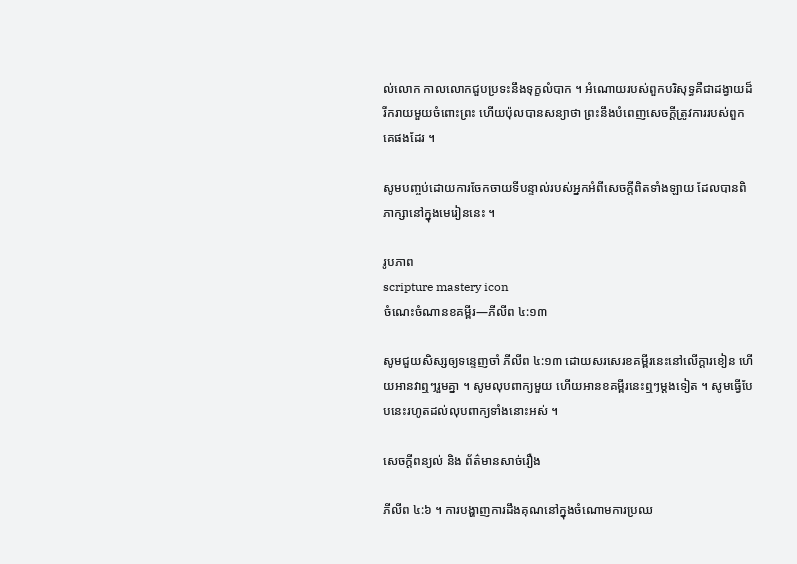ល់លោក កាលលោកជួបប្រទះនឹងទុក្ខលំបាក ។ អំណោយរបស់ពួកបរិសុទ្ធគឺជាដង្វាយដ៏រីករាយមួយចំពោះព្រះ ហើយប៉ុលបានសន្យាថា ព្រះនឹងបំពេញសេចក្ដីត្រូវការរបស់ពួកគេផងដែរ ។

សូមបញ្ចប់ដោយការចែកចាយទីបន្ទាល់របស់អ្នកអំពីសេចក្ដីពិតទាំងឡាយ ដែលបានពិភាក្សានៅក្នុងមេរៀននេះ ។

រូបភាព
scripture mastery icon
ចំណេះចំណានខគម្ពីរ—ភីលីព ៤:១៣

សូមជួយសិស្សឲ្យទន្ទេញចាំ ភីលីព ៤:១៣ ដោយសរសេរខគម្ពីរនេះនៅលើក្ដារខៀន ហើយអានវាឮៗរួមគ្នា ។ សូមលុបពាក្យមួយ ហើយអានខគម្ពីរនេះឮៗម្ដងទៀត ។ សូមធ្វើបែបនេះរហូតដល់លុបពាក្យទាំងនោះអស់ ។

សេចក្តីពន្យល់ និង ព័ត៌មានសាច់រឿង

ភីលីព ៤:៦ ។ ការបង្ហាញការដឹងគុណនៅក្នុងចំណោមការប្រឈ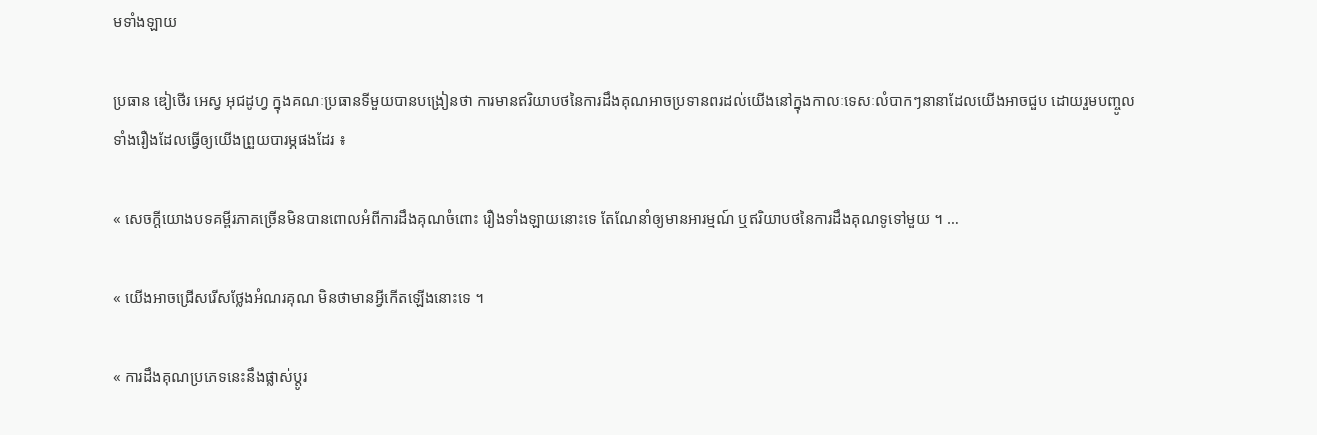មទាំងឡាយ

ប្រធាន ឌៀថើរ អេស្វ អុជដូហ្វ ក្នុងគណៈប្រធានទីមួយបានបង្រៀនថា ការមានឥរិយាបថនៃការដឹងគុណអាចប្រទានពរដល់យើងនៅក្នុងកាលៈទេសៈលំបាកៗនានាដែលយើងអាចជួប ដោយរួមបញ្ចូលទាំងរឿងដែលធ្វើឲ្យយើងព្រួយបារម្ភផងដែរ ៖

« សេចក្ដីយោងបទគម្ពីរភាគច្រើនមិនបានពោលអំពីការដឹងគុណចំពោះ រឿងទាំងឡាយនោះទេ តែណែនាំឲ្យមានអារម្មណ៍ ឬឥរិយាបថនៃការដឹងគុណទូទៅមួយ ។ …

« យើងអាចជ្រើសរើសថ្លែងអំណរគុណ មិនថាមានអ្វីកើតឡើងនោះទេ ។

« ការដឹងគុណប្រភេទនេះនឹងផ្លាស់ប្ដូរ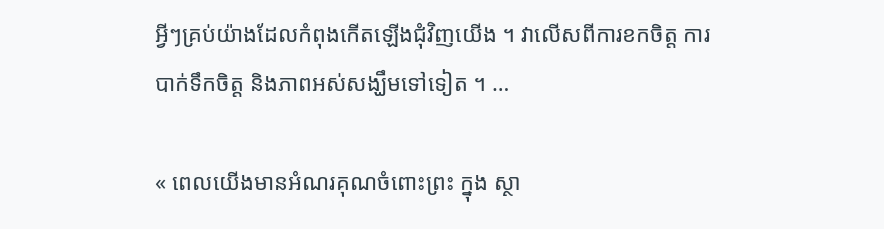អ្វីៗគ្រប់យ៉ាងដែលកំពុងកើតឡើងជុំវិញយើង ។ វាលើសពីការខកចិត្ត ការបាក់ទឹកចិត្ត និងភាពអស់សង្ឃឹមទៅទៀត ។ …

« ពេលយើងមានអំណរគុណចំពោះព្រះ ក្នុង ស្ថា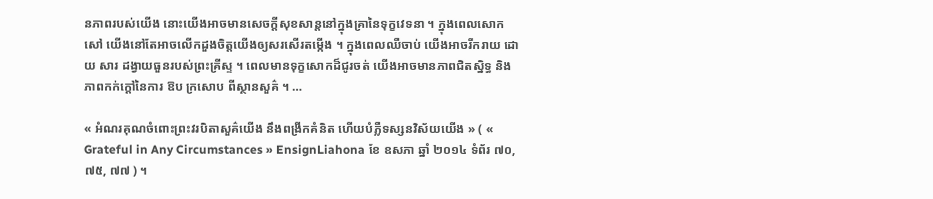នភាពរបស់យើង នោះយើងអាចមានសេចក្ដីសុខសាន្តនៅក្នុងគ្រានៃទុក្ខវេទនា ។ ក្នុងពេលសោកសៅ យើងនៅតែអាចលើកដួងចិត្តយើងឲ្យសរសើរតម្កើង ។ ក្នុងពេលឈឺចាប់ យើងអាចរីករាយ ដោយ សារ ដង្វាយធួនរបស់ព្រះគ្រីស្ទ ។ ពេលមានទុក្ខសោកដ៏ជូរចត់ យើងអាចមានភាពជិតស្និទ្ធ និងភាពកក់ក្តៅនៃការ ឱប ក្រសោប ពីស្ថានសួគ៌ ។ …

« អំណរគុណចំពោះព្រះវរបិតាសួគ៌យើង នឹងពង្រីកគំនិត ហើយបំភ្លឺទស្សនវិស័យយើង » ( « Grateful in Any Circumstances » EnsignLiahona ខែ ឧសភា ឆ្នាំ ២០១៤ ទំព័រ ៧០, ៧៥, ៧៧ ) ។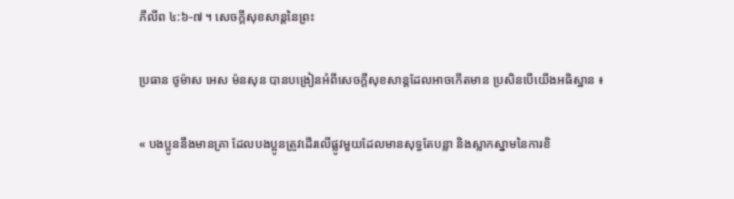ភីលីព ៤:៦-៧ ។ សេចក្តីសុខសាន្តនៃព្រះ

ប្រធាន ថូម៉ាស អេស ម៉នសុន បានបង្រៀនអំពីសេចក្ដីសុខសាន្តដែលអាចកើតមាន ប្រសិនបើយើងអធិស្ឋាន ៖

« បងប្អូននឹងមានគ្រា ដែលបងប្អូនត្រូវដើរលើផ្លូវមួយដែលមានសុទ្ធតែបន្លា និងស្លាកស្នាមនៃការខិ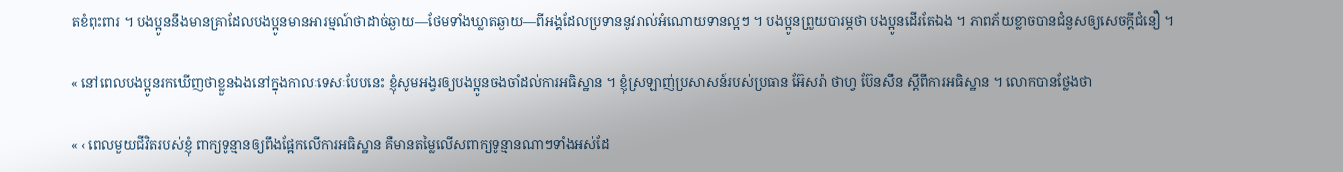តខំពុះពារ ។ បងប្អូននឹងមានគ្រាដែលបងប្អូនមានអារម្មណ៍ថាដាច់ឆ្ងាយ—ថែមទាំងឃ្លាតឆ្ងាយ—ពីអង្គដែលប្រទាននូវរាល់អំណោយទានល្អៗ ។ បងប្អូនព្រួយបារម្ភថា បងប្អូនដើរតែឯង ។ ភាពភ័យខ្លាចបានជំនួសឲ្យសេចក្ដីជំនឿ ។

« នៅពេលបងប្អូនរកឃើញថាខ្លួនឯងនៅក្នុងកាលៈទេសៈបែបនេះ ខ្ញុំសូមអង្វរឲ្យបងប្អូនចងចាំដល់ការអធិស្ឋាន ។ ខ្ញុំស្រឡាញ់ប្រសាសន៍របស់ប្រធាន អ៊ែសរ៉ា ថាហ្វ ប៊ែនសឹន ស្ដីពីការអធិស្ឋាន ។ លោកបានថ្លែងថា

« ‹ ពេលមួយជីវិតរបស់ខ្ញុំ ពាក្យទូន្មានឲ្យពឹងផ្អែកលើការអធិស្ឋាន គឺមានតម្លៃលើសពាក្យទូន្មានណាៗទាំងអស់ដែ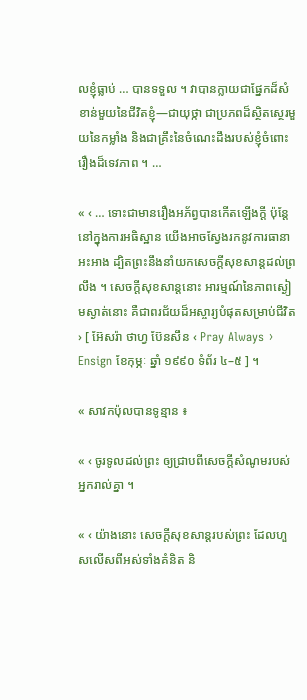លខ្ញុំធ្លាប់ … បានទទួល ។ វាបានក្លាយជាផ្នែកដ៏សំខាន់មួយនៃជីវិតខ្ញុំ—ជាយុថ្កា ជាប្រភពដ៏ស្ថិតស្ថេរមួយនៃកម្លាំង និងជាគ្រឹះនៃចំណេះដឹងរបស់ខ្ញុំចំពោះរឿងដ៏ទេវភាព ។ …

« ‹ … ទោះជាមានរឿងអភ័ព្វបានកើតឡើងក្ដី ប៉ុន្តែនៅក្នុងការអធិស្ឋាន យើងអាចស្វែងរកនូវការធានាអះអាង ដ្បិតព្រះនឹងនាំយកសេចក្ដីសុខសាន្តដល់ព្រលឹង ។ សេចក្តីសុខសាន្តនោះ អារម្មណ៍នៃភាពស្ងៀមស្ងាត់នោះ គឺជាពរជ័យដ៏អស្ចារ្យបំផុតសម្រាប់ជីវិត › [ អ៊ែសរ៉ា ថាហ្វ ប៊ែនសឹន ‹ Pray Always › Ensign ខែកុម្ភៈ ឆ្នាំ ១៩៩០ ទំព័រ ៤–៥ ] ។

« សាវកប៉ុលបានទូន្មាន ៖

« ‹ ចូរទូលដល់ព្រះ ឲ្យជ្រាបពីសេចក្តីសំណូមរបស់អ្នករាល់គ្នា ។

« ‹ យ៉ាងនោះ សេចក្តីសុខសាន្តរបស់ព្រះ ដែលហួសលើសពីអស់ទាំងគំនិត និ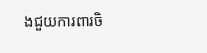ងជួយការពារចិ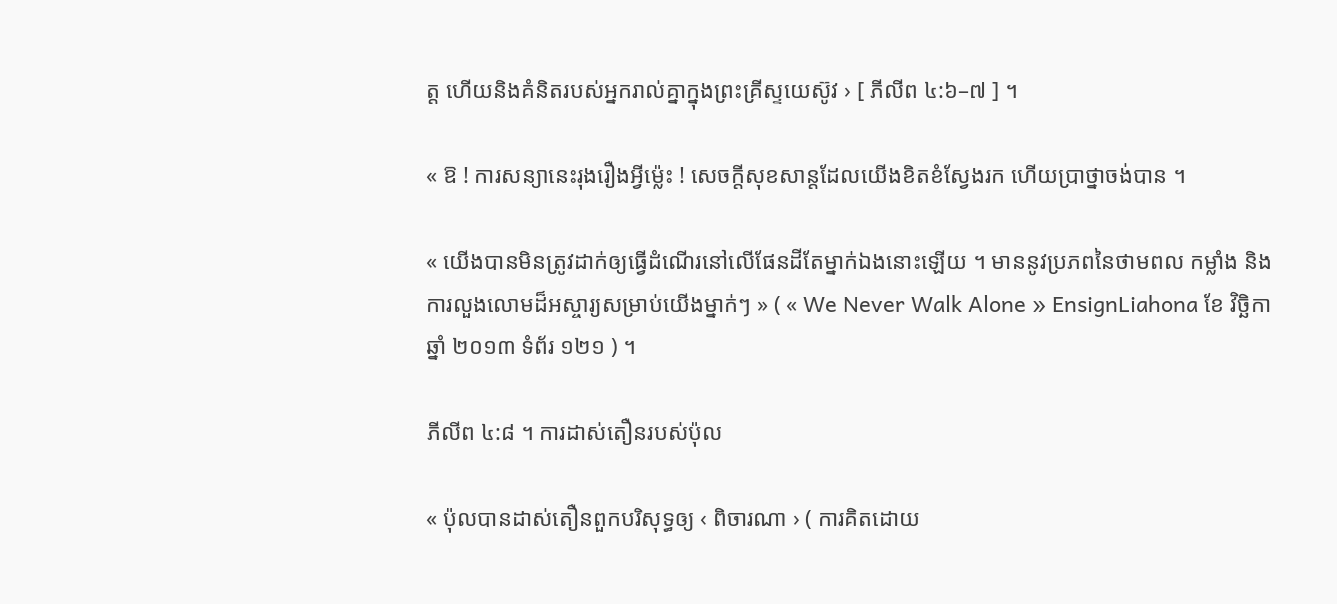ត្ត ហើយនិងគំនិតរបស់អ្នករាល់គ្នាក្នុងព្រះគ្រីស្ទយេស៊ូវ › [ ភីលីព ៤:៦–៧ ] ។

« ឱ ! ការសន្យានេះរុងរឿងអ្វីម្ល៉េះ ! សេចក្តីសុខសាន្តដែលយើងខិតខំស្វែងរក ហើយប្រាថ្នាចង់បាន ។

« យើងបានមិនត្រូវដាក់ឲ្យធ្វើដំណើរនៅលើផែនដីតែម្នាក់ឯងនោះឡើយ ។ មាននូវប្រភពនៃថាមពល កម្លាំង និងការលួងលោមដ៏អស្ចារ្យសម្រាប់យើងម្នាក់ៗ » ( « We Never Walk Alone » EnsignLiahona ខែ វិច្ឆិកា ឆ្នាំ ២០១៣ ទំព័រ ១២១ ) ។

ភីលីព ៤:៨ ។ ការដាស់តឿនរបស់ប៉ុល

« ប៉ុលបានដាស់តឿនពួកបរិសុទ្ធឲ្យ ‹ ពិចារណា › ( ការគិតដោយ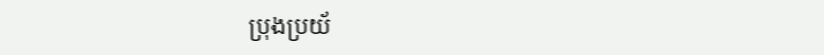ប្រុងប្រយ័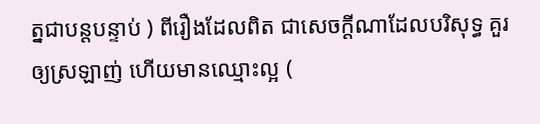ត្នជាបន្តបន្ទាប់ ) ពីរឿងដែលពិត ជាសេចក្ដីណាដែលបរិសុទ្ធ គួរឲ្យស្រឡាញ់ ហើយមានឈ្មោះល្អ (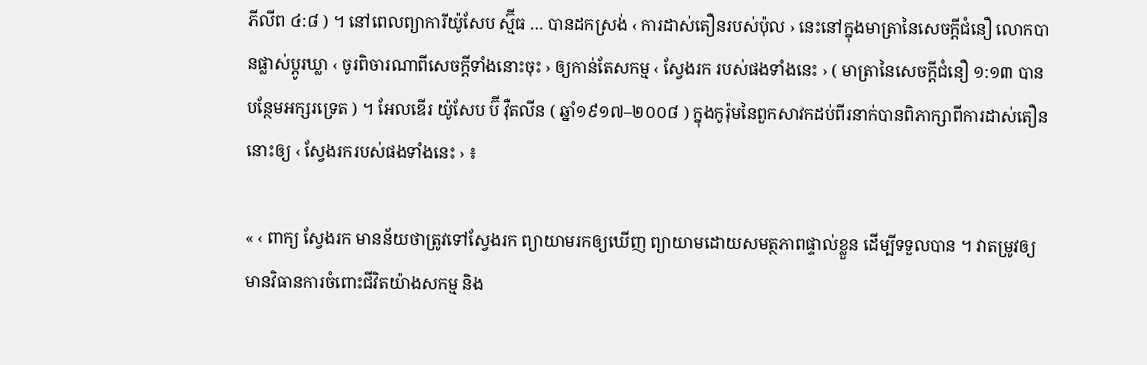ភីលីព ៤:៨ ) ។ នៅពេលព្យាការីយ៉ូសែប ស្ម៊ីធ … បានដកស្រង់ ‹ ការដាស់តឿនរបស់ប៉ុល › នេះនៅក្នុងមាត្រានៃសេចក្ដីជំនឿ លោកបានផ្លាស់ប្ដូរឃ្លា ‹ ចូរពិចារណាពីសេចក្តីទាំងនោះចុះ › ឲ្យកាន់តែសកម្ម ‹ ស្វែងរក របស់ផងទាំងនេះ › ( មាត្រានៃសេចក្តីជំនឿ ១:១៣ បានបន្ថែមអក្សរទ្រេត ) ។ អែលឌើរ យ៉ូសែប ប៊ី វ៉ឺតលីន ( ឆ្នាំ១៩១៧–២០០៨ ) ក្នុងកូរ៉ុមនៃពួកសាវកដប់ពីរនាក់បានពិភាក្សាពីការដាស់តឿននោះឲ្យ ‹ ស្វែងរករបស់ផងទាំងនេះ › ៖

« ‹ ពាក្យ ស្វែងរក មានន័យថាត្រូវទៅស្វែងរក ព្យាយាមរកឲ្យឃើញ ព្យាយាមដោយសមត្ថភាពផ្ទាល់ខ្លួន ដើម្បីទទួលបាន ។ វាតម្រូវឲ្យមានវិធានការចំពោះជីវិតយ៉ាងសកម្ម និង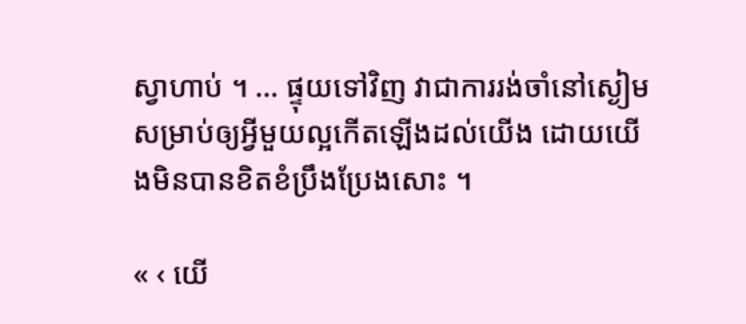ស្វាហាប់ ។ … ផ្ទុយទៅវិញ វាជាការរង់ចាំនៅស្ងៀមសម្រាប់ឲ្យអ្វីមួយល្អកើតឡើងដល់យើង ដោយយើងមិនបានខិតខំប្រឹងប្រែងសោះ ។

« ‹ យើ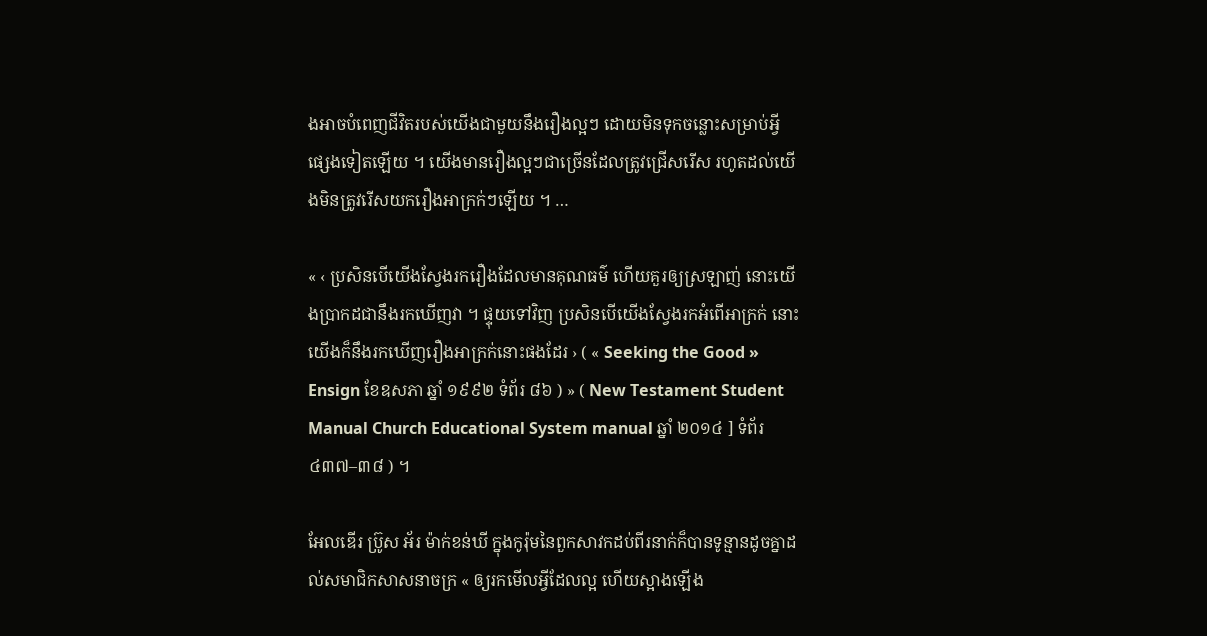ងអាចបំពេញជីវិតរបស់យើងជាមួយនឹងរឿងល្អៗ ដោយមិនទុកចន្លោះសម្រាប់អ្វីផ្សេងទៀតឡើយ ។ យើងមានរឿងល្អៗជាច្រើនដែលត្រូវជ្រើសរើស រហូតដល់យើងមិនត្រូវរើសយករឿងអាក្រក់ៗឡើយ ។ …

« ‹ ប្រសិនបើយើងស្វែងរករឿងដែលមានគុណធម៌ ហើយគួរឲ្យស្រឡាញ់ នោះយើងប្រាកដជានឹងរកឃើញវា ។ ផ្ទុយទៅវិញ ប្រសិនបើយើងស្វែងរកអំពើអាក្រក់ នោះយើងក៏នឹងរកឃើញរឿងអាក្រក់នោះផងដែរ › ( « Seeking the Good » Ensign ខែឧសភា ឆ្នាំ ១៩៩២ ទំព័រ ៨៦ ) » ( New Testament Student Manual Church Educational System manual ឆ្នាំ ២០១៤ ] ទំព័រ ៤៣៧–៣៨ ) ។

អែលឌើរ ប្រ៊ូស អ័រ ម៉ាក់ខន់ឃី ក្នុងកូរ៉ុមនៃពួកសាវកដប់ពីរនាក់ក៏បានទូន្មានដូចគ្នាដល់សមាជិកសាសនាចក្រ « ឲ្យរកមើលអ្វីដែលល្អ ហើយស្អាងឡើង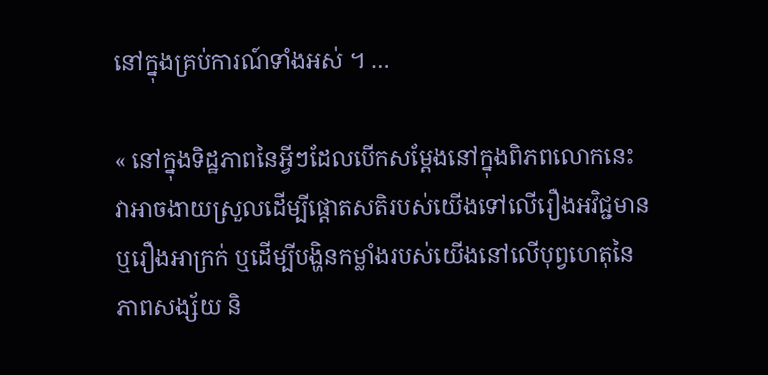នៅក្នុងគ្រប់ការណ៍ទាំងអស់ ។ …

« នៅក្នុងទិដ្ឋភាពនៃអ្វីៗដែលបើកសម្ដែងនៅក្នុងពិភពលោកនេះ វាអាចងាយស្រួលដើម្បីផ្តោតសតិរបស់យើងទៅលើរឿងអវិជ្ជមាន ឬរឿងអាក្រក់ ឬដើម្បីបង្ហិនកម្លាំងរបស់យើងនៅលើបុព្វហេតុនៃភាពសង្ស័យ និ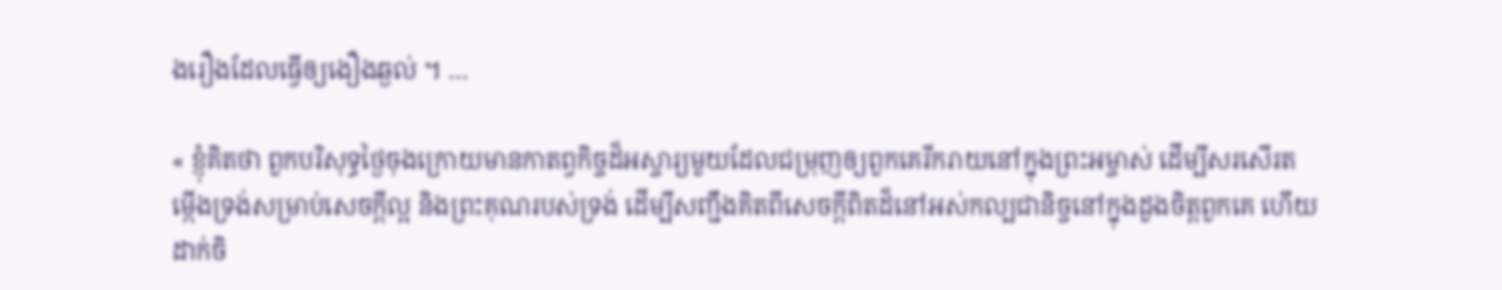ងរឿងដែលធ្វើឲ្យងឿងឆ្ងល់ ។ …

« ខ្ញុំគិតថា ពួកបរិសុទ្ធថ្ងៃចុងក្រោយមានកាតព្វកិច្ចដ៏អស្ចារ្យមួយដែលជម្រុញឲ្យពួកគេរីករាយនៅក្នុងព្រះអម្ចាស់ ដើម្បីសរសើរតម្កើងទ្រង់សម្រាប់សេចក្ដីល្អ និងព្រះគុណរបស់ទ្រង់ ដើម្បីសញ្ជឹងគិតពីសេចក្ដីពិតដ៏នៅអស់កល្បជានិច្ចនៅក្នុងដួងចិត្តពួកគេ ហើយដាក់ចិ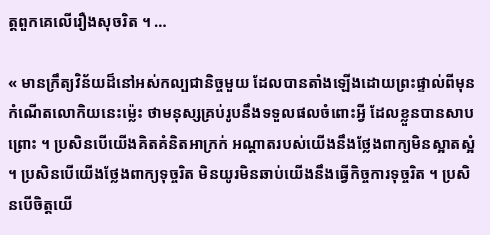ត្តពួកគេលើរឿងសុចរិត ។ …

« មានក្រឹត្យវិន័យដ៏នៅអស់កល្បជានិច្ចមួយ ដែលបានតាំងឡើងដោយព្រះផ្ទាល់ពីមុនកំណើតលោកិយនេះម្ល៉េះ ថាមនុស្សគ្រប់រូបនឹងទទួលផលចំពោះអ្វី ដែលខ្លួនបានសាបព្រោះ ។ ប្រសិនបើយើងគិតគំនិតអាក្រក់ អណ្ដាតរបស់យើងនឹងថ្លែងពាក្យមិនស្អាតស្អំ ។ ប្រសិនបើយើងថ្លែងពាក្យទុច្ចរិត មិនយូរមិនឆាប់យើងនឹងធ្វើកិច្ចការទុច្ចរិត ។ ប្រសិនបើចិត្តយើ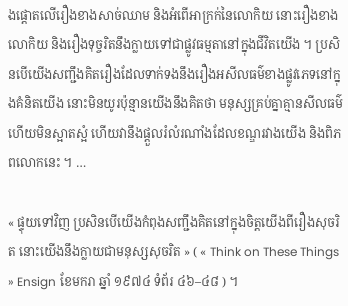ងផ្ដោតលើរឿងខាងសាច់ឈាម និងអំពើអាក្រក់នៃលោកិយ នោះរឿងខាងលោកិយ និងរឿងទុច្ចរិតនឹងក្លាយទៅជាផ្លូវធម្មតានៅក្នុងជីវិតយើង ។ ប្រសិនបើយើងសញ្ជឹងគិតរឿងដែលទាក់ទងនឹងរឿងអសីលធម៌ខាងផ្លូវភេទនៅក្នុងគំនិតយើង នោះមិនយូរប៉ុន្មានយើងនឹងគិតថា មនុស្សគ្រប់គ្នាគ្មានសីលធម៌ ហើយមិនស្អាតស្អំ ហើយវានឹងផ្ដួលរំលំរណាំងដែលខណ្ឌរវាងយើង និងពិភពលោកនេះ ។ …

« ផ្ទុយទៅវិញ ប្រសិនបើយើងកំពុងសញ្ជឹងគិតនៅក្នុងចិត្តយើងពីរឿងសុចរិត នោះយើងនឹងក្លាយជាមនុស្សសុចរិត » ( « Think on These Things » Ensign ខែមករា ឆ្នាំ ១៩៧៤ ទំព័រ ៤៦–៤៨ ) ។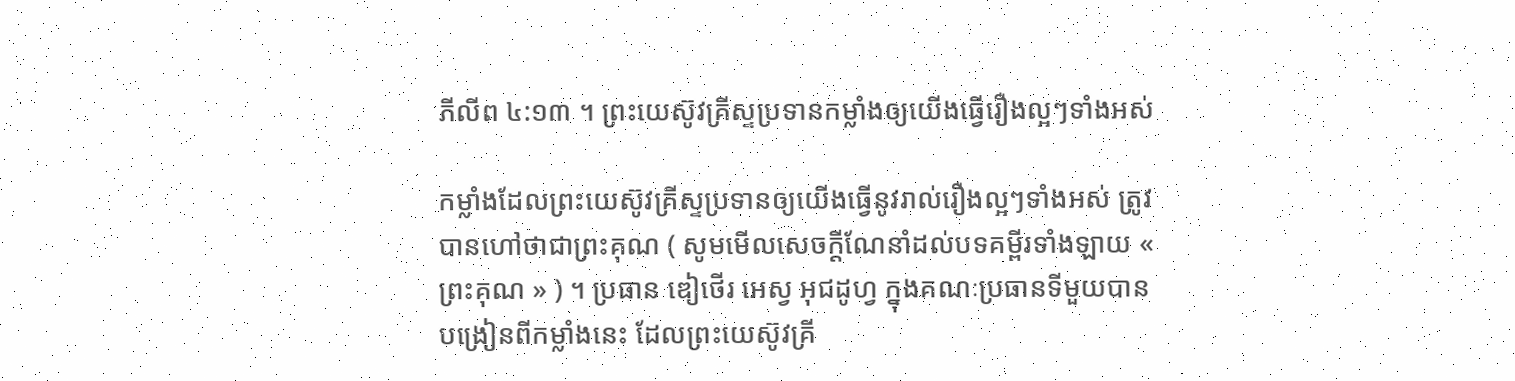ភីលីព ៤:១៣ ។ ព្រះយេស៊ូវគ្រីស្ទប្រទានកម្លាំងឲ្យយើងធ្វើរឿងល្អៗទាំងអស់

កម្លាំងដែលព្រះយេស៊ូវគ្រីស្ទប្រទានឲ្យយើងធ្វើនូវរាល់រឿងល្អៗទាំងអស់ ត្រូវបានហៅថាជាព្រះគុណ ( សូមមើលសេចក្ដីណែនាំដល់បទគម្ពីរទាំងឡាយ « ព្រះគុណ » ) ។ ប្រធាន ឌៀថើរ អេស្វ អុជដូហ្វ ក្នុងគណៈប្រធានទីមួយបានបង្រៀនពីកម្លាំងនេះ ដែលព្រះយេស៊ូវគ្រី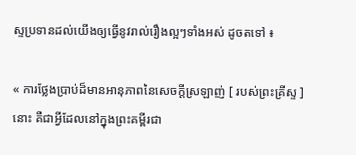ស្ទប្រទានដល់យើងឲ្យធ្វើនូវរាល់រឿងល្អៗទាំងអស់ ដូចតទៅ ៖

« ការថ្លែងប្រាប់ដ៏មានអានុភាពនៃសេចក្ដីស្រឡាញ់ [ របស់ព្រះគ្រីស្ទ ] នោះ គឺជាអ្វីដែលនៅក្នុងព្រះគម្ពីរជា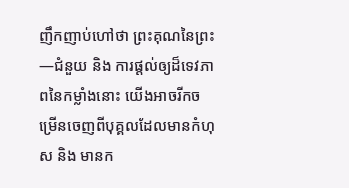ញឹកញាប់ហៅថា ព្រះគុណនៃព្រះ—ជំនួយ និង ការផ្ដល់ឲ្យដ៏ទេវភាពនៃកម្លាំងនោះ យើងអាចរីកចម្រើនចេញពីបុគ្គលដែលមានកំហុស និង មានក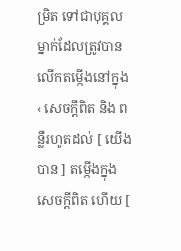ម្រិត ទៅជាបុគ្គលម្នាក់ដែលត្រូវបានលើកតម្កើងនៅក្នុង ‹ សេចក្ដីពិត និង ពន្លឺរហូតដល់ [ យើងបាន ] តម្កើងក្នុងសេចក្ដីពិត ហើយ [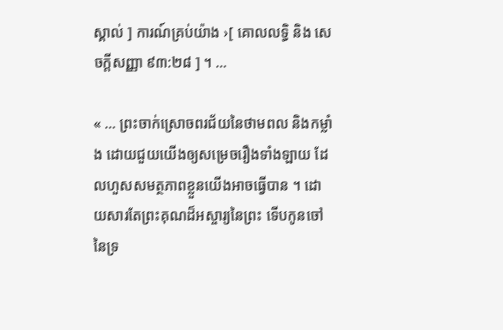ស្គាល់ ] ការណ៍គ្រប់យ៉ាង ›[ គោលលទ្ធិ និង សេចក្តីសញ្ញា ៩៣:២៨ ] ។ …

« … ព្រះចាក់ស្រោចពរជ័យនៃថាមពល និងកម្លាំង ដោយជួយយើងឲ្យសម្រេចរឿងទាំងឡាយ ដែលហួសសមត្ថភាពខ្លួនយើងអាចធ្វើបាន ។ ដោយសារតែព្រះគុណដ៏អស្ចារ្យនៃព្រះ ទើបកូនចៅនៃទ្រ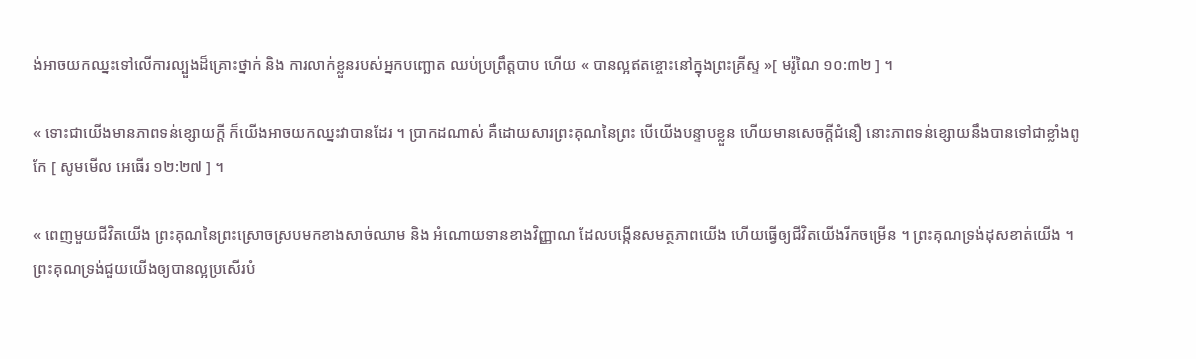ង់អាចយកឈ្នះទៅលើការល្បួងដ៏គ្រោះថ្នាក់ និង ការលាក់ខ្លួនរបស់អ្នកបញ្ឆោត ឈប់ប្រព្រឹត្តបាប ហើយ « បានល្អឥតខ្ចោះនៅក្នុងព្រះគ្រីស្ទ »[ មរ៉ូណៃ ១០:៣២ ] ។

« ទោះជាយើងមានភាពទន់ខ្សោយក្ដី ក៏យើងអាចយកឈ្នះវាបានដែរ ។ ប្រាកដណាស់ គឺដោយសារព្រះគុណនៃព្រះ បើយើងបន្ទាបខ្លួន ហើយមានសេចក្ដីជំនឿ នោះភាពទន់ខ្សោយនឹងបានទៅជាខ្លាំងពូកែ [ សូមមើល អេធើរ ១២:២៧ ] ។

« ពេញមួយជីវិតយើង ព្រះគុណនៃព្រះស្រោចស្របមកខាងសាច់ឈាម និង អំណោយទានខាងវិញ្ញាណ ដែលបង្កើនសមត្ថភាពយើង ហើយធ្វើឲ្យជីវិតយើងរីកចម្រើន ។ ព្រះគុណទ្រង់ដុសខាត់យើង ។ ព្រះគុណទ្រង់ជួយយើងឲ្យបានល្អប្រសើរបំ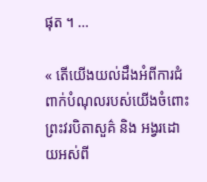ផុត ។ …

« តើយើងយល់ដឹងអំពីការជំពាក់បំណុលរបស់យើងចំពោះព្រះវរបិតាសួគ៌ និង អង្វរដោយអស់ពី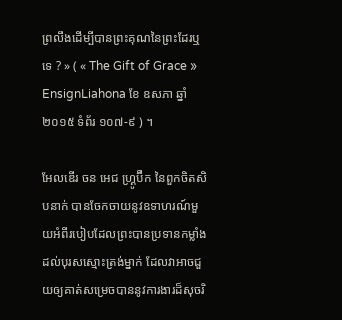ព្រលឹងដើម្បីបានព្រះគុណនៃព្រះដែរឬទេ ? » ( « The Gift of Grace » EnsignLiahona ខែ ឧសភា ឆ្នាំ ២០១៥ ទំព័រ ១០៧-៩ ) ។

អែលឌើរ ចន អេជ ហ្គ្រូប៊ឺក នៃពួកចិតសិបនាក់ បានចែកចាយនូវឧទាហរណ៍មួយអំពីរបៀបដែលព្រះបានប្រទានកម្លាំងដល់បុរសស្មោះត្រង់ម្នាក់ ដែលវាអាចជួយឲ្យគាត់សម្រេចបាននូវការងារដ៏សុចរិ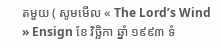តមួយ ( សូមមើល « The Lord’s Wind » Ensign ខែ វិច្ឆិកា ឆ្នាំ ១៩៩៣ ទំ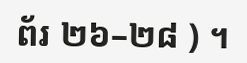ព័រ ២៦–២៨ ) ។